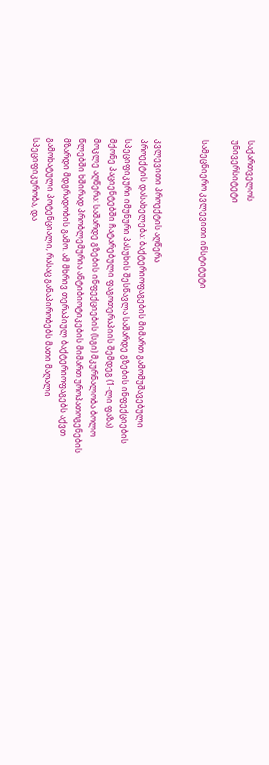საქართველოს
უნივერსიტეტი

სამეცნიერო კვლევითი ინსტიტუტი


კვლევითი პროექტის აღწერა
პროექტის დასახელება: ბაქტერიოფაგების მიმართ გამომუშავებული სპეციფიკური იმუნური პასუხის შესწავლა საშარდე გზების ინფექციების მქონე პაციენტებში ჩატარებული ფაგოთერაპიის შემდეგ (1-ლი ფაზა)
მოკლე აღწერა: საშარდე გზების ინფექციების (სგი) მკურნალობა ბოლო წლებში ხშირად პრობლემურია ანტიბიოტიკების მიმართ უროპათოგენების მზარდი მდგრადობის გამო. ამ მხრივ თერაპიულ ბაქტერიოფაგებს აქვთ გამოხატული პოტენციალი, რასაც განაპირობებს მათი მაღალი სპეციფიკურობა, და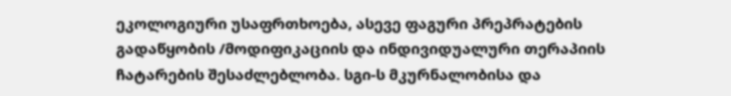ეკოლოგიური უსაფრთხოება, ასევე ფაგური პრეპრატების გადაწყობის /მოდიფიკაციის და ინდივიდუალური თერაპიის ჩატარების შესაძლებლობა. სგი-ს მკურნალობისა და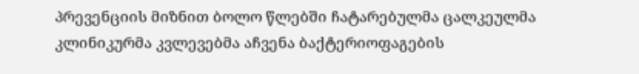პრევენციის მიზნით ბოლო წლებში ჩატარებულმა ცალკეულმა კლინიკურმა კვლევებმა აჩვენა ბაქტერიოფაგების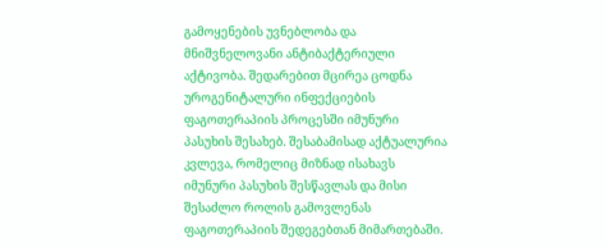გამოყენების უვნებლობა და მნიშვნელოვანი ანტიბაქტერიული აქტივობა. შედარებით მცირეა ცოდნა უროგენიტალური ინფექციების ფაგოთერაპიის პროცესში იმუნური პასუხის შესახებ. შესაბამისად აქტუალურია კვლევა, რომელიც მიზნად ისახავს იმუნური პასუხის შესწავლას და მისი შესაძლო როლის გამოვლენას ფაგოთერაპიის შედეგებთან მიმართებაში.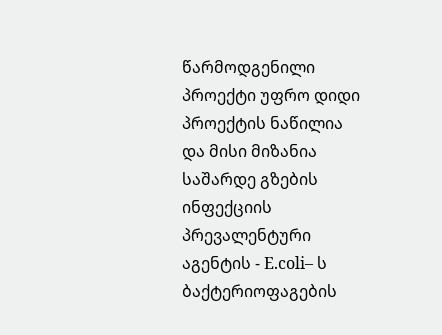წარმოდგენილი პროექტი უფრო დიდი პროექტის ნაწილია და მისი მიზანია საშარდე გზების ინფექციის პრევალენტური აგენტის - E.coli– ს ბაქტერიოფაგების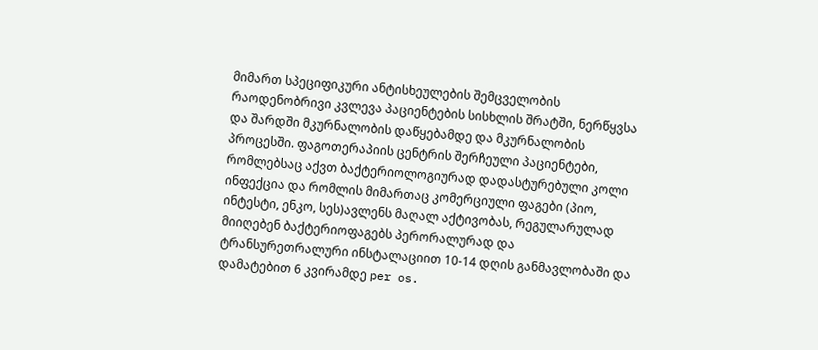მიმართ სპეციფიკური ანტისხეულების შემცველობის რაოდენობრივი კვლევა პაციენტების სისხლის შრატში, ნერწყვსა და შარდში მკურნალობის დაწყებამდე და მკურნალობის პროცესში. ფაგოთერაპიის ცენტრის შერჩეული პაციენტები, რომლებსაც აქვთ ბაქტერიოლოგიურად დადასტურებული კოლი ინფექცია და რომლის მიმართაც კომერციული ფაგები (პიო, ინტესტი, ენკო, სეს)ავლენს მაღალ აქტივობას, რეგულარულად მიიღებენ ბაქტერიოფაგებს პერორალურად და ტრანსურეთრალური ინსტალაციით 10-14 დღის განმავლობაში და დამატებით 6 კვირამდე per os.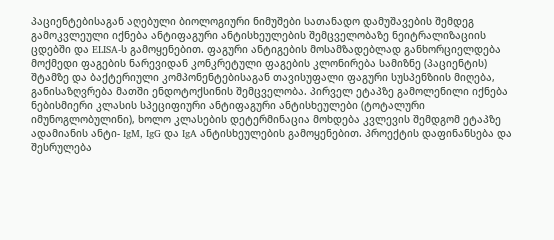პაციენტებისაგან აღებული ბიოლოგიური ნიმუშები სათანადო დამუშავების შემდეგ გამოკვლეული იქნება ანტიფაგური ანტისხეულების შემცველობაზე ნეიტრალიზაციის ცდებში და ELISA-ს გამოყენებით. ფაგური ანტიგების მოსამზადებლად განხორციელდება მოქმედი ფაგების ნარევიდან კონკრეტული ფაგების კლონირება სამიზნე (პაციენტის) შტამზე და ბაქტერიული კომპონენტებისაგან თავისუფალი ფაგური სუსპენზიის მიღება, განისაზღვრება მათში ენდოტოქსინის შემცველობა. პირველ ეტაპზე გამოლენილი იქნება ნებისმიერი კლასის სპეციფიური ანტიფაგური ანტისხეულები (ტოტალური იმუნოგლობულინი), ხოლო კლასების დეტერმინაცია მოხდება კვლევის შემდგომ ეტაპზე ადამიანის ანტი- IgM, IgG და IgA ანტისხეულების გამოყენებით. პროექტის დაფინანსება და შესრულება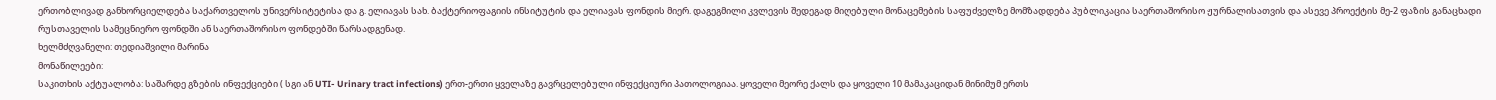ერთობლივად განხორციელდება საქართველოს უნივერსიტეტისა და გ. ელიავას სახ. ბაქტერიოფაგიის ინსიტუტის და ელიავას ფონდის მიერ. დაგეგმილი კვლევის შედეგად მიღებული მონაცემების საფუძველზე მომზადდება პუბლიკაცია საერთაშორისო ჟურნალისათვის და ასევე პროექტის მე-2 ფაზის განაცხადი რუსთაველის სამეცნიერო ფონდში ან საერთაშორისო ფონდებში წარსადგენად.
ხელმძღვანელი: თედიაშვილი მარინა
მონაწილეები:
საკითხის აქტუალობა: საშარდე გზების ინფექციები ( სგი ან UTI- Urinary tract infections) ერთ-ერთი ყველაზე გავრცელებული ინფექციური პათოლოგიაა. ყოველი მეორე ქალს და ყოველი 10 მამაკაციდან მინიმუმ ერთს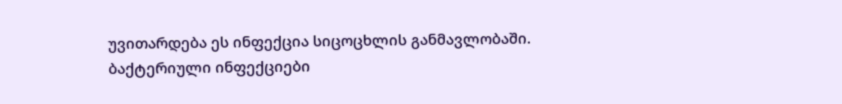უვითარდება ეს ინფექცია სიცოცხლის განმავლობაში. ბაქტერიული ინფექციები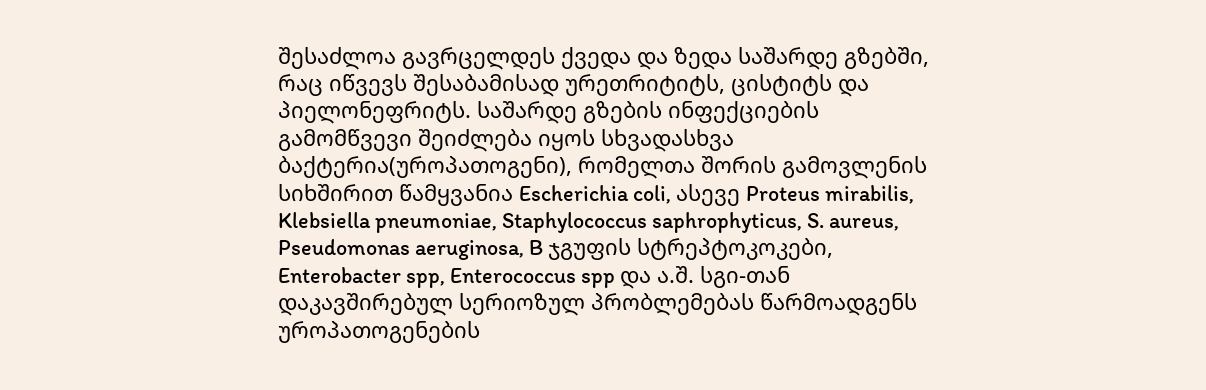შესაძლოა გავრცელდეს ქვედა და ზედა საშარდე გზებში, რაც იწვევს შესაბამისად ურეთრიტიტს, ცისტიტს და პიელონეფრიტს. საშარდე გზების ინფექციების გამომწვევი შეიძლება იყოს სხვადასხვა ბაქტერია(უროპათოგენი), რომელთა შორის გამოვლენის სიხშირით წამყვანია Escherichia coli, ასევე Proteus mirabilis, Klebsiella pneumoniae, Staphylococcus saphrophyticus, S. aureus, Pseudomonas aeruginosa, B ჯგუფის სტრეპტოკოკები, Enterobacter spp, Enterococcus spp და ა.შ. სგი-თან დაკავშირებულ სერიოზულ პრობლემებას წარმოადგენს უროპათოგენების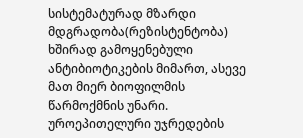სისტემატურად მზარდი მდგრადობა(რეზისტენტობა) ხშირად გამოყენებული ანტიბიოტიკების მიმართ, ასევე მათ მიერ ბიოფილმის წარმოქმნის უნარი. უროეპითელური უჯრედების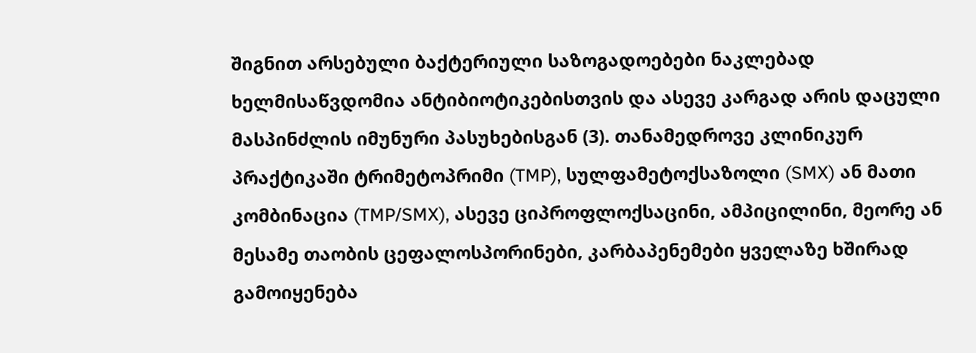შიგნით არსებული ბაქტერიული საზოგადოებები ნაკლებად ხელმისაწვდომია ანტიბიოტიკებისთვის და ასევე კარგად არის დაცული მასპინძლის იმუნური პასუხებისგან (3). თანამედროვე კლინიკურ პრაქტიკაში ტრიმეტოპრიმი (TMP), სულფამეტოქსაზოლი (SMX) ან მათი კომბინაცია (TMP/SMX), ასევე ციპროფლოქსაცინი, ამპიცილინი, მეორე ან მესამე თაობის ცეფალოსპორინები, კარბაპენემები ყველაზე ხშირად გამოიყენება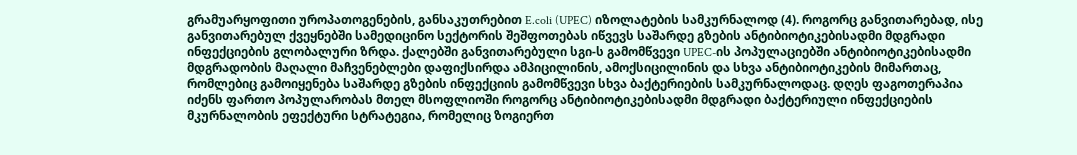გრამუარყოფითი უროპათოგენების, განსაკუთრებით E.coli (UPEC) იზოლატების სამკურნალოდ (4). როგორც განვითარებად, ისე განვითარებულ ქვეყნებში სამედიცინო სექტორის შეშფოთებას იწვევს საშარდე გზების ანტიბიოტიკებისადმი მდგრადი ინფექციების გლობალური ზრდა. ქალებში განვითარებული სგი-ს გამომწვევი UPEC-ის პოპულაციებში ანტიბიოტიკებისადმი მდგრადობის მაღალი მაჩვენებლები დაფიქსირდა ამპიცილინის, ამოქსიცილინის და სხვა ანტიბიოტიკების მიმართაც, რომლებიც გამოიყენება საშარდე გზების ინფექციის გამომწვევი სხვა ბაქტერიების სამკურნალოდაც. დღეს ფაგოთერაპია იძენს ფართო პოპულარობას მთელ მსოფლიოში როგორც ანტიბიოტიკებისადმი მდგრადი ბაქტერიული ინფექციების მკურნალობის ეფექტური სტრატეგია, რომელიც ზოგიერთ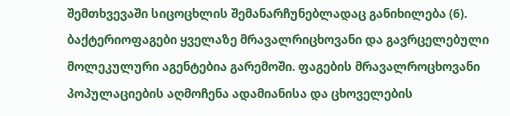შემთხვევაში სიცოცხლის შემანარჩუნებლადაც განიხილება (6). ბაქტერიოფაგები ყველაზე მრავალრიცხოვანი და გავრცელებული მოლეკულური აგენტებია გარემოში. ფაგების მრავალროცხოვანი პოპულაციების აღმოჩენა ადამიანისა და ცხოველების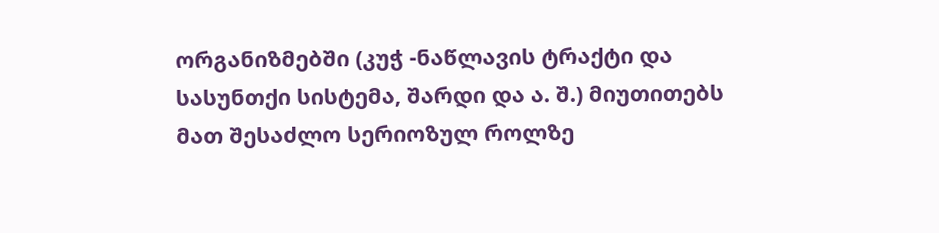ორგანიზმებში (კუჭ -ნაწლავის ტრაქტი და სასუნთქი სისტემა, შარდი და ა. შ.) მიუთითებს მათ შესაძლო სერიოზულ როლზე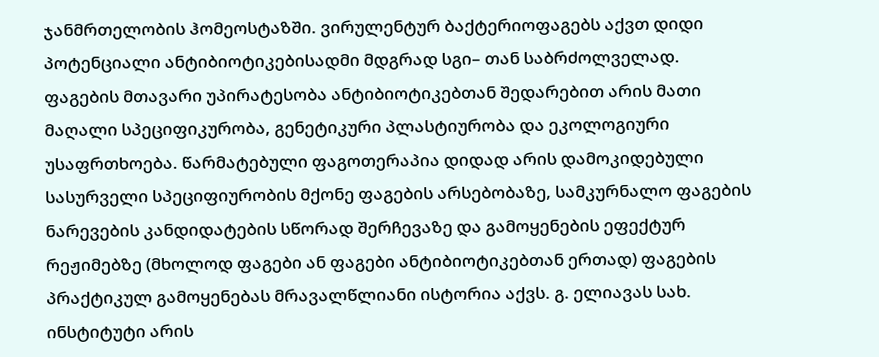ჯანმრთელობის ჰომეოსტაზში. ვირულენტურ ბაქტერიოფაგებს აქვთ დიდი პოტენციალი ანტიბიოტიკებისადმი მდგრად სგი– თან საბრძოლველად. ფაგების მთავარი უპირატესობა ანტიბიოტიკებთან შედარებით არის მათი მაღალი სპეციფიკურობა, გენეტიკური პლასტიურობა და ეკოლოგიური უსაფრთხოება. წარმატებული ფაგოთერაპია დიდად არის დამოკიდებული სასურველი სპეციფიურობის მქონე ფაგების არსებობაზე, სამკურნალო ფაგების ნარევების კანდიდატების სწორად შერჩევაზე და გამოყენების ეფექტურ რეჟიმებზე (მხოლოდ ფაგები ან ფაგები ანტიბიოტიკებთან ერთად) ფაგების პრაქტიკულ გამოყენებას მრავალწლიანი ისტორია აქვს. გ. ელიავას სახ. ინსტიტუტი არის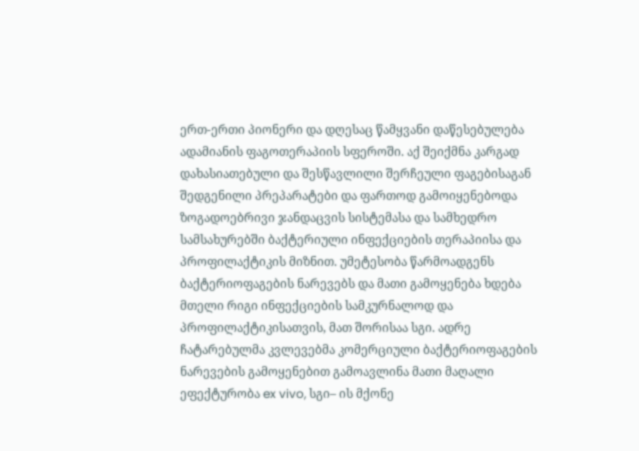ერთ-ერთი პიონერი და დღესაც წამყვანი დაწესებულება ადამიანის ფაგოთერაპიის სფეროში. აქ შეიქმნა კარგად დახასიათებული და შესწავლილი შერჩეული ფაგებისაგან შედგენილი პრეპარატები და ფართოდ გამოიყენებოდა ზოგადოებრივი ჯანდაცვის სისტემასა და სამხედრო სამსახურებში ბაქტერიული ინფექციების თერაპიისა და პროფილაქტიკის მიზნით. უმეტესობა წარმოადგენს ბაქტერიოფაგების ნარევებს და მათი გამოყენება ხდება მთელი რიგი ინფექციების სამკურნალოდ და პროფილაქტიკისათვის, მათ შორისაა სგი. ადრე ჩატარებულმა კვლევებმა კომერციული ბაქტერიოფაგების ნარევების გამოყენებით გამოავლინა მათი მაღალი ეფექტურობა ex vivo, სგი– ის მქონე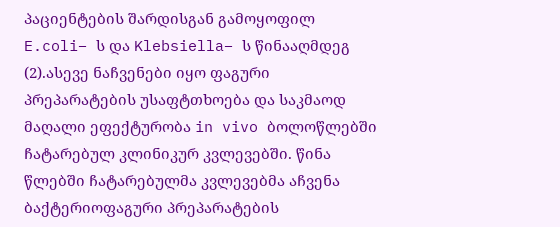პაციენტების შარდისგან გამოყოფილ E.coli– ს და Klebsiella– ს წინააღმდეგ (2).ასევე ნაჩვენები იყო ფაგური პრეპარატების უსაფტთხოება და საკმაოდ მაღალი ეფექტურობა in vivo ბოლოწლებში ჩატარებულ კლინიკურ კვლევებში. წინა წლებში ჩატარებულმა კვლევებმა აჩვენა ბაქტერიოფაგური პრეპარატების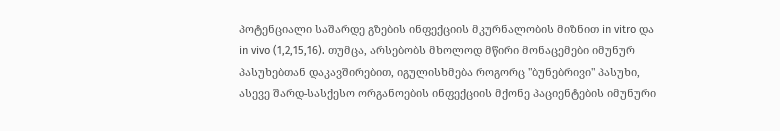პოტენციალი საშარდე გზების ინფექციის მკურნალობის მიზნით in vitro და in vivo (1,2,15,16). თუმცა, არსებობს მხოლოდ მწირი მონაცემები იმუნურ პასუხებთან დაკავშირებით, იგულისხმება როგორც "ბუნებრივი" პასუხი, ასევე შარდ-სასქესო ორგანოების ინფექციის მქონე პაციენტების იმუნური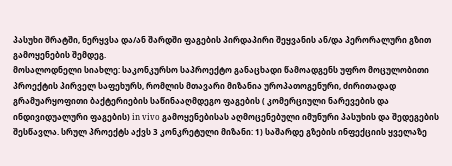პასუხი შრატში, ნერყვსა და/ან შარდში ფაგების პირდაპირი შეყვანის ან/და პერორალური გზით გამოყენების შემდეგ.
მოსალოდნელი სიახლე: საკონკურსო საპროექტო განაცხადი წამოადგენს უფრო მოცულობითი პროექტის პირველ საფეხურს, რომლის მთავარი მიზანია უროპათოგენური, ძირითადად გრამუარყოფითი ბაქტერიების საწინააღმდეგო ფაგების ( კომერციული ნარევების და ინდივიდუალური ფაგების) in vivo გამოყენებისას აღმოცენებული იმუნური პასუხის და შედეგების შესწავლა. სრულ პროექტს აქვს 3 კონკრეტული მიზანი: 1) საშარდე გზების ინფექციის ყველაზე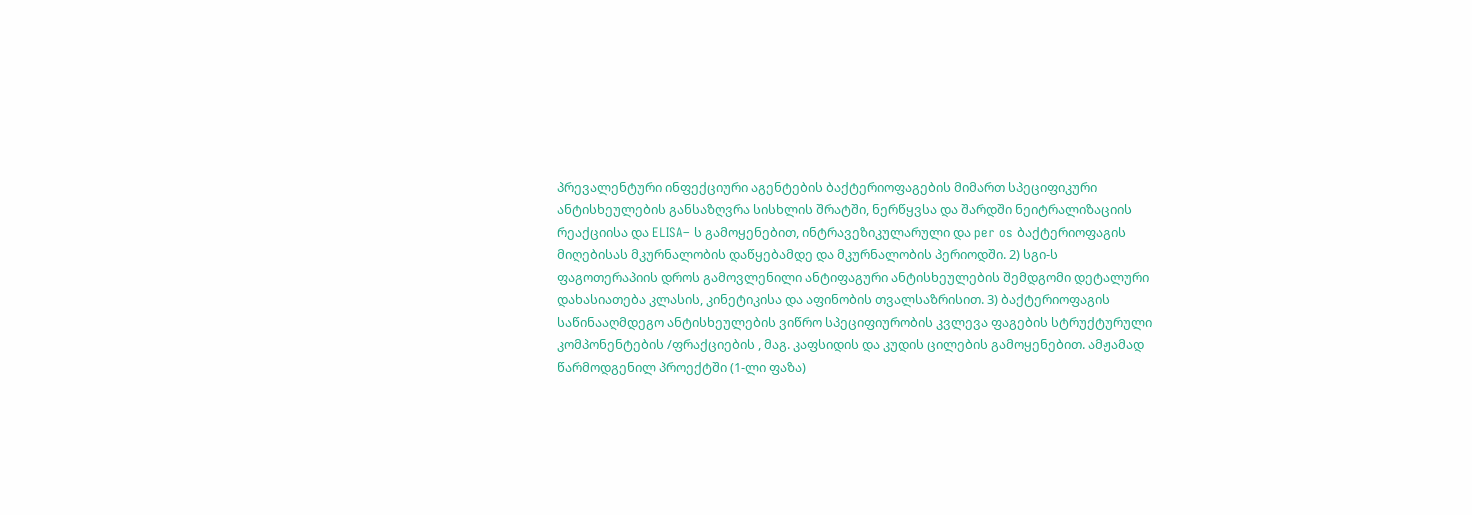პრევალენტური ინფექციური აგენტების ბაქტერიოფაგების მიმართ სპეციფიკური ანტისხეულების განსაზღვრა სისხლის შრატში, ნერწყვსა და შარდში ნეიტრალიზაციის რეაქციისა და ELISA– ს გამოყენებით, ინტრავეზიკულარული და per os ბაქტერიოფაგის მიღებისას მკურნალობის დაწყებამდე და მკურნალობის პერიოდში. 2) სგი-ს ფაგოთერაპიის დროს გამოვლენილი ანტიფაგური ანტისხეულების შემდგომი დეტალური დახასიათება კლასის, კინეტიკისა და აფინობის თვალსაზრისით. 3) ბაქტერიოფაგის საწინააღმდეგო ანტისხეულების ვიწრო სპეციფიურობის კვლევა ფაგების სტრუქტურული კომპონენტების /ფრაქციების , მაგ. კაფსიდის და კუდის ცილების გამოყენებით. ამჟამად წარმოდგენილ პროექტში (1-ლი ფაზა)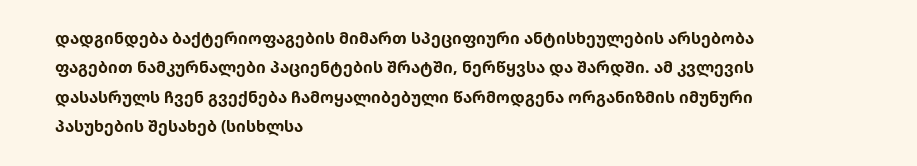დადგინდება ბაქტერიოფაგების მიმართ სპეციფიური ანტისხეულების არსებობა ფაგებით ნამკურნალები პაციენტების შრატში, ნერწყვსა და შარდში. ამ კვლევის დასასრულს ჩვენ გვექნება ჩამოყალიბებული წარმოდგენა ორგანიზმის იმუნური პასუხების შესახებ (სისხლსა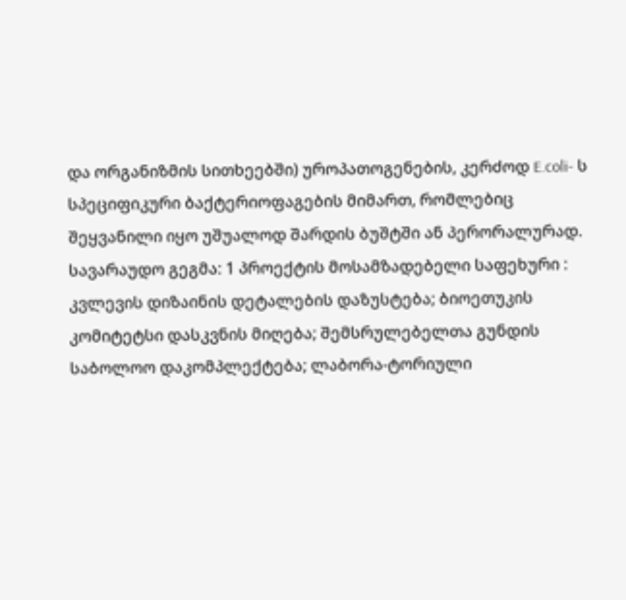და ორგანიზმის სითხეებში) უროპათოგენების, კერძოდ E.coli- ს სპეციფიკური ბაქტერიოფაგების მიმართ, რომლებიც შეყვანილი იყო უშუალოდ შარდის ბუშტში ან პერორალურად.
სავარაუდო გეგმა: 1 პროექტის მოსამზადებელი საფეხური : კვლევის დიზაინის დეტალების დაზუსტება; ბიოეთუკის კომიტეტსი დასკვნის მიღება; შემსრულებელთა გუნდის საბოლოო დაკომპლექტება; ლაბორა-ტორიული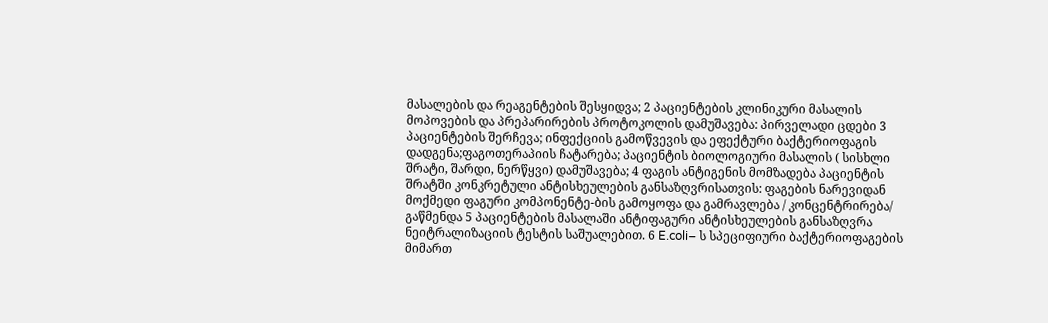მასალების და რეაგენტების შესყიდვა; 2 პაციენტების კლინიკური მასალის მოპოვების და პრეპარირების პროტოკოლის დამუშავება: პირველადი ცდები 3 პაციენტების შერჩევა; ინფექციის გამოწვევის და ეფექტური ბაქტერიოფაგის დადგენა;ფაგოთერაპიის ჩატარება; პაციენტის ბიოლოგიური მასალის ( სისხლი შრატი, შარდი, ნერწყვი) დამუშავება; 4 ფაგის ანტიგენის მომზადება პაციენტის შრატში კონკრეტული ანტისხეულების განსაზღვრისათვის: ფაგების ნარევიდან მოქმედი ფაგური კომპონენტე-ბის გამოყოფა და გამრავლება / კონცენტრირება/ გაწმენდა 5 პაციენტების მასალაში ანტიფაგური ანტისხეულების განსაზღვრა ნეიტრალიზაციის ტესტის საშუალებით. 6 E.coli– ს სპეციფიური ბაქტერიოფაგების მიმართ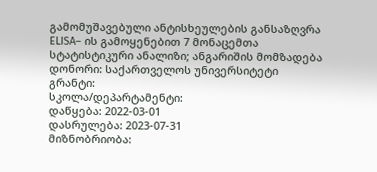გამომუშავებული ანტისხეულების განსაზღვრა ELISA– ის გამოყენებით 7 მონაცემთა სტატისტიკური ანალიზი; ანგარიშის მომზადება
დონორი: საქართველოს უნივერსიტეტი
გრანტი:
სკოლა/დეპარტამენტი:
დაწყება: 2022-03-01
დასრულება: 2023-07-31
მიზნობრიობა: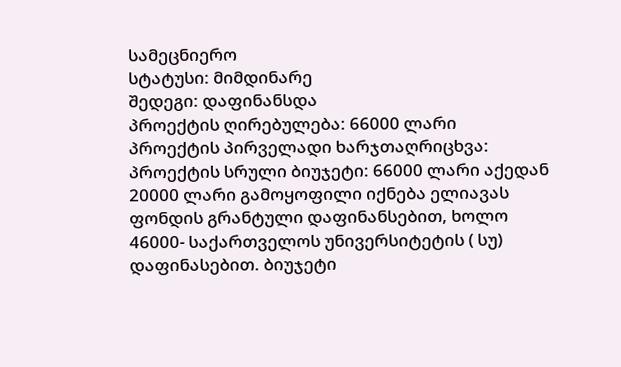სამეცნიერო
სტატუსი: მიმდინარე
შედეგი: დაფინანსდა
პროექტის ღირებულება: 66000 ლარი
პროექტის პირველადი ხარჯთაღრიცხვა: პროექტის სრული ბიუჯეტი: 66000 ლარი აქედან 20000 ლარი გამოყოფილი იქნება ელიავას ფონდის გრანტული დაფინანსებით, ხოლო 46000- საქართველოს უნივერსიტეტის ( სუ) დაფინასებით. ბიუჯეტი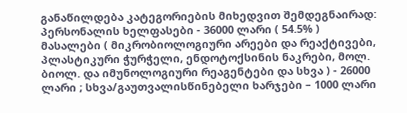განაწილდება კატეგორიების მიხედვით შემდეგნაირად: პერსონალის ხელფასები - 36000 ლარი ( 54.5% ) მასალები ( მიკრობიოლოგიური არეები და რეაქტივები, პლასტიკური ჭურჭელი, ენდოტოქსინის ნაკრები, მოლ. ბიოლ. და იმუნოლოგიური რეაგენტები და სხვა ) - 26000 ლარი ; სხვა/გაუთვალისწინებელი ხარჯები – 1000 ლარი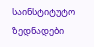საინსტიტუტო ზედნადები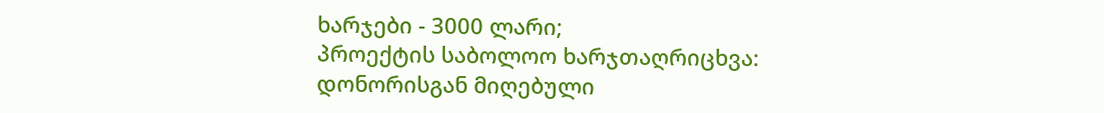ხარჯები - 3000 ლარი;
პროექტის საბოლოო ხარჯთაღრიცხვა:
დონორისგან მიღებული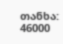თანხა: 46000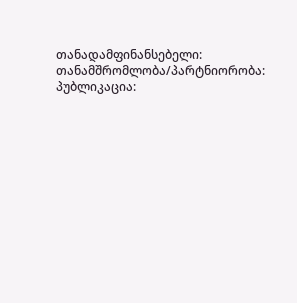თანადამფინანსებელი:
თანამშრომლობა/პარტნიორობა:
პუბლიკაცია: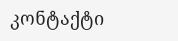კონტაქტი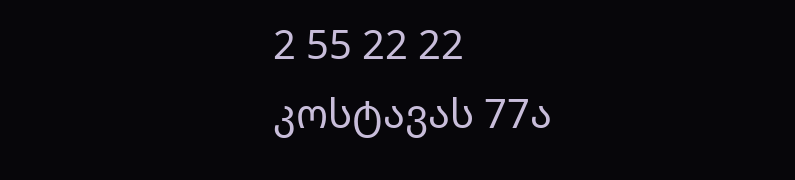2 55 22 22
კოსტავას 77ა